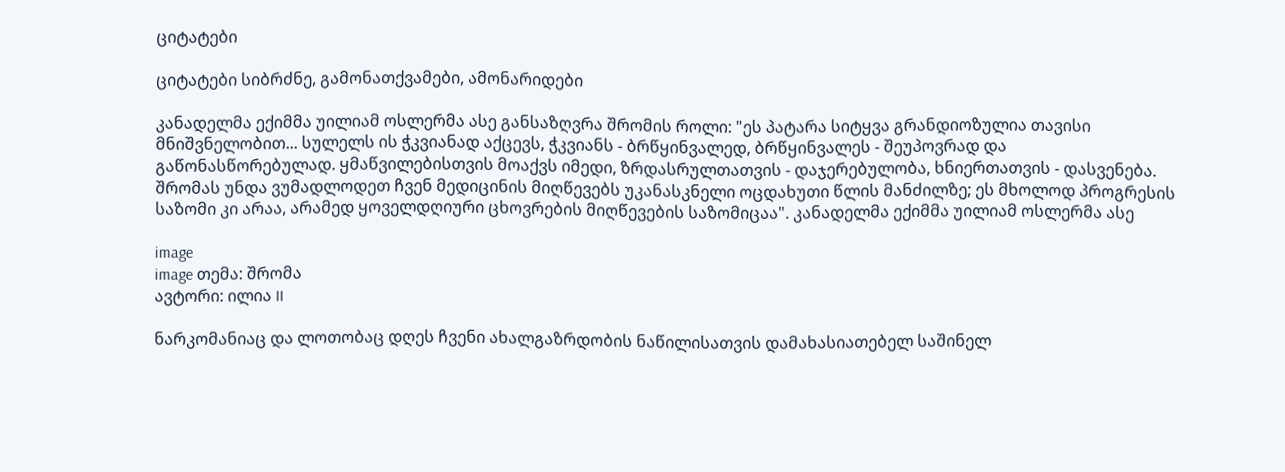ციტატები

ციტატები სიბრძნე, გამონათქვამები, ამონარიდები

კანადელმა ექიმმა უილიამ ოსლერმა ასე განსაზღვრა შრომის როლი: "ეს პატარა სიტყვა გრანდიოზულია თავისი მნიშვნელობით... სულელს ის ჭკვიანად აქცევს, ჭკვიანს - ბრწყინვალედ, ბრწყინვალეს - შეუპოვრად და გაწონასწორებულად. ყმაწვილებისთვის მოაქვს იმედი, ზრდასრულთათვის - დაჯერებულობა, ხნიერთათვის - დასვენება. შრომას უნდა ვუმადლოდეთ ჩვენ მედიცინის მიღწევებს უკანასკნელი ოცდახუთი წლის მანძილზე; ეს მხოლოდ პროგრესის საზომი კი არაა, არამედ ყოველდღიური ცხოვრების მიღწევების საზომიცაა". კანადელმა ექიმმა უილიამ ოსლერმა ასე

image
image თემა: შრომა
ავტორი: ილია II

ნარკომანიაც და ლოთობაც დღეს ჩვენი ახალგაზრდობის ნაწილისათვის დამახასიათებელ საშინელ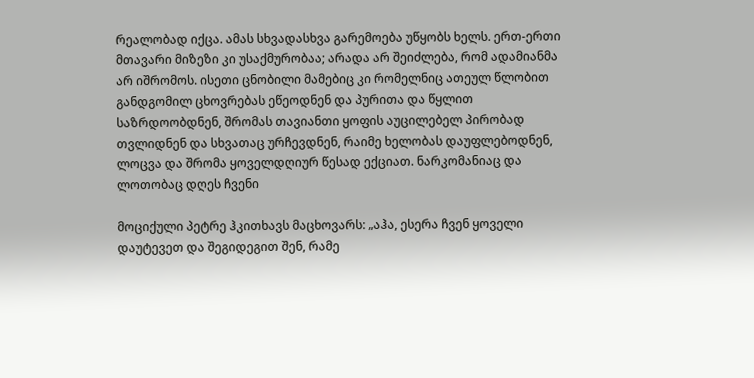რეალობად იქცა. ამას სხვადასხვა გარემოება უწყობს ხელს. ერთ-ერთი მთავარი მიზეზი კი უსაქმურობაა; არადა არ შეიძლება, რომ ადამიანმა არ იშრომოს. ისეთი ცნობილი მამებიც კი რომელნიც ათეულ წლობით განდგომილ ცხოვრებას ეწეოდნენ და პურითა და წყლით საზრდოობდნენ, შრომას თავიანთი ყოფის აუცილებელ პირობად თვლიდნენ და სხვათაც ურჩევდნენ, რაიმე ხელობას დაუფლებოდნენ, ლოცვა და შრომა ყოველდღიურ წესად ექციათ. ნარკომანიაც და ლოთობაც დღეს ჩვენი

მოციქული პეტრე ჰკითხავს მაცხოვარს: „აჰა, ესერა ჩვენ ყოველი დაუტევეთ და შეგიდეგით შენ, რამე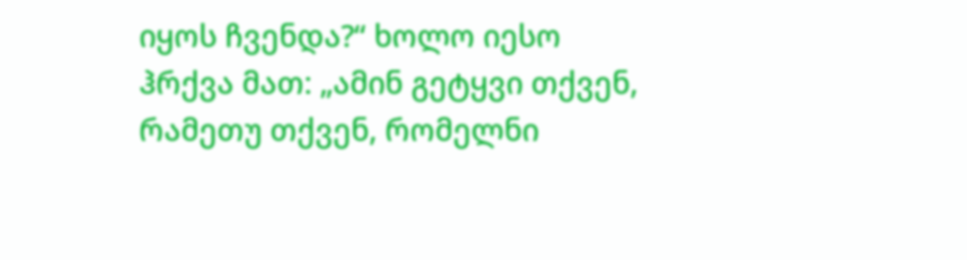იყოს ჩვენდა?“ ხოლო იესო ჰრქვა მათ: „ამინ გეტყვი თქვენ, რამეთუ თქვენ, რომელნი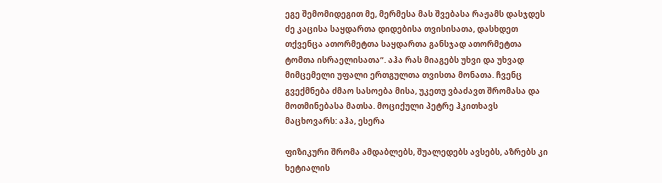ეგე შემომიდეგით მე, მერმესა მას შვებასა რაჟამს დასჯდეს ძე კაცისა საყდართა დიდებისა თვისისათა, დასხდეთ თქვენცა ათორმეტთა საყდართა განსჯად ათორმეტთა ტომთა ისრაელისათა“. აჰა რას მიაგებს უხვი და უხვად მიმცემელი უფალი ერთგულთა თვისთა მონათა. ჩვენც გვექმნება ძმაო სასოება მისა, უკეთუ ვბაძავთ შრომასა და მოთმინებასა მათსა. მოციქული პეტრე ჰკითხავს მაცხოვარს: აჰა, ესერა

ფიზიკური შრომა ამდაბლებს, შუალედებს ავსებს, აზრებს კი ხეტიალის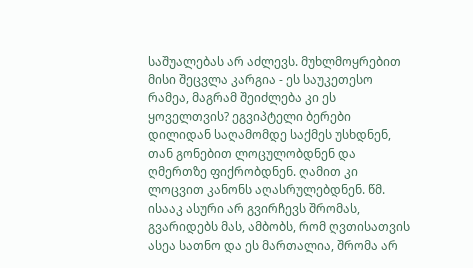საშუალებას არ აძლევს. მუხლმოყრებით მისი შეცვლა კარგია - ეს საუკეთესო რამეა, მაგრამ შეიძლება კი ეს ყოველთვის? ეგვიპტელი ბერები დილიდან საღამომდე საქმეს უსხდნენ, თან გონებით ლოცულობდნენ და ღმერთზე ფიქრობდნენ. ღამით კი ლოცვით კანონს აღასრულებდნენ. წმ. ისააკ ასური არ გვირჩევს შრომას, გვარიდებს მას, ამბობს, რომ ღვთისათვის ასეა სათნო და ეს მართალია, შრომა არ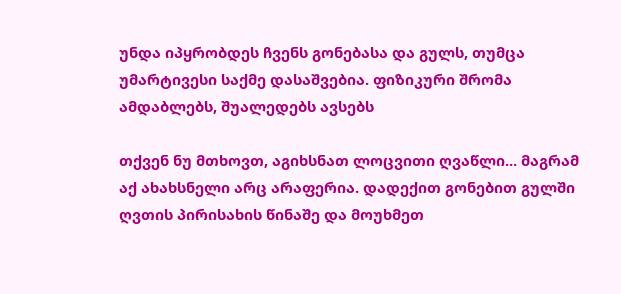უნდა იპყრობდეს ჩვენს გონებასა და გულს, თუმცა უმარტივესი საქმე დასაშვებია. ფიზიკური შრომა ამდაბლებს, შუალედებს ავსებს

თქვენ ნუ მთხოვთ, აგიხსნათ ლოცვითი ღვაწლი... მაგრამ აქ ახახსნელი არც არაფერია. დადექით გონებით გულში ღვთის პირისახის წინაშე და მოუხმეთ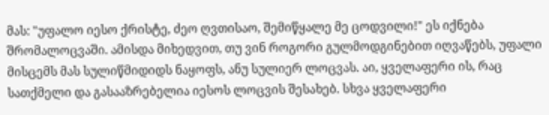მას: "უფალო იესო ქრისტე, ძეო ღვთისაო, შემიწყალე მე ცოდვილი!" ეს იქნება შრომალოცვაში. ამისდა მიხედვით, თუ ვინ როგორი გულმოდგინებით იღვაწებს, უფალი მისცემს მას სულიწმიდიდს ნაყოფს, ანუ სულიერ ლოცვას. აი, ყველაფერი ის, რაც სათქმელი და გასააზრებელია იესოს ლოცვის შესახებ. სხვა ყველაფერი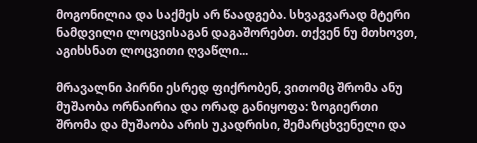მოგონილია და საქმეს არ წაადგება. სხვაგვარად მტერი ნამდვილი ლოცვისაგან დაგაშორებთ. თქვენ ნუ მთხოვთ, აგიხსნათ ლოცვითი ღვაწლი...

მრავალნი პირნი ესრედ ფიქრობენ, ვითომც შრომა ანუ მუშაობა ორნაირია და ორად განიყოფა: ზოგიერთი შრომა და მუშაობა არის უკადრისი, შემარცხვენელი და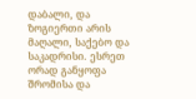დაბალი, და ზოგიერთი არის მაღალი, საქებო და საკადრისი. ესრეთ ორად განყოფა შრომისა და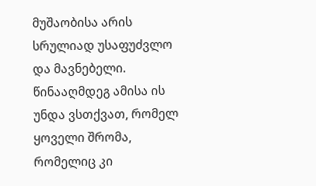მუშაობისა არის სრულიად უსაფუძვლო და მავნებელი. წინააღმდეგ ამისა ის უნდა ვსთქვათ, რომელ ყოველი შრომა, რომელიც კი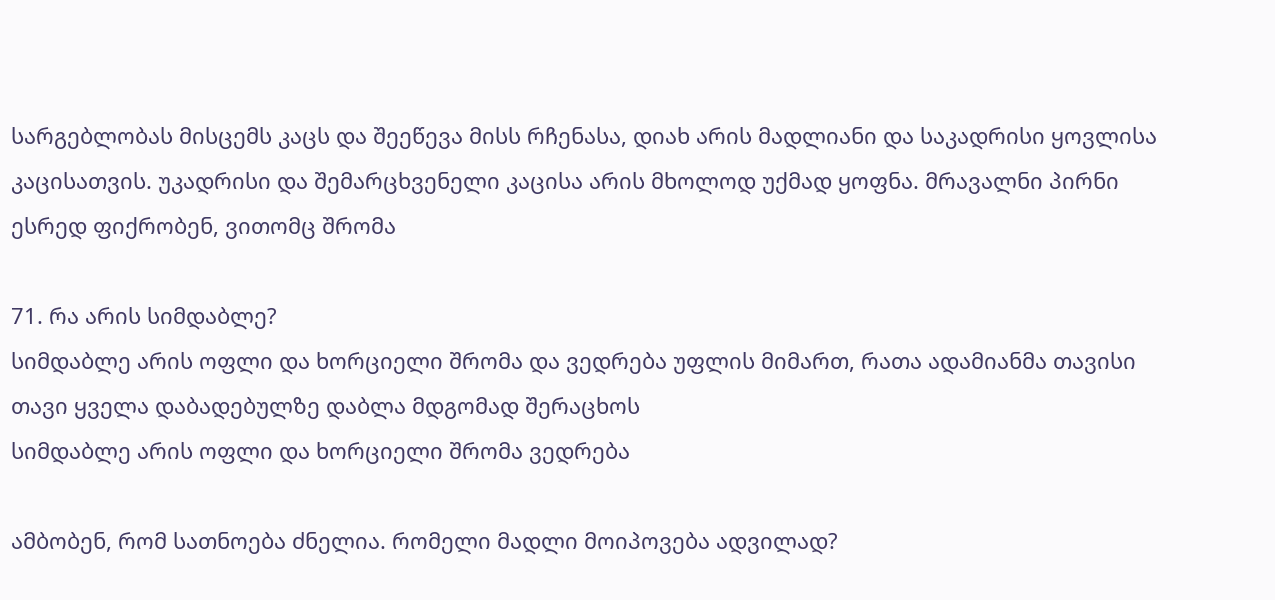სარგებლობას მისცემს კაცს და შეეწევა მისს რჩენასა, დიახ არის მადლიანი და საკადრისი ყოვლისა კაცისათვის. უკადრისი და შემარცხვენელი კაცისა არის მხოლოდ უქმად ყოფნა. მრავალნი პირნი ესრედ ფიქრობენ, ვითომც შრომა

71. რა არის სიმდაბლე?
სიმდაბლე არის ოფლი და ხორციელი შრომა და ვედრება უფლის მიმართ, რათა ადამიანმა თავისი თავი ყველა დაბადებულზე დაბლა მდგომად შერაცხოს
სიმდაბლე არის ოფლი და ხორციელი შრომა ვედრება

ამბობენ, რომ სათნოება ძნელია. რომელი მადლი მოიპოვება ადვილად?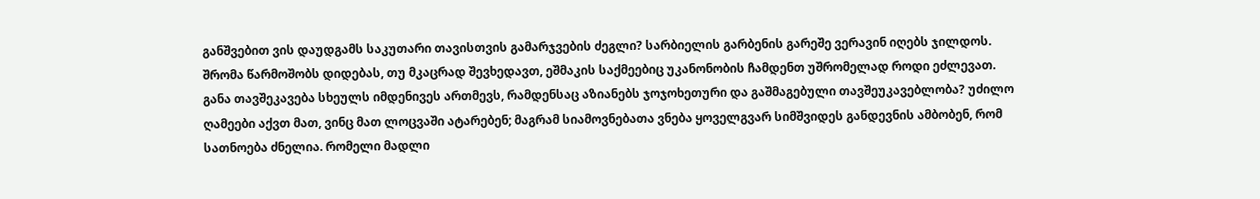განშვებით ვის დაუდგამს საკუთარი თავისთვის გამარჯვების ძეგლი? სარბიელის გარბენის გარეშე ვერავინ იღებს ჯილდოს. შრომა წარმოშობს დიდებას, თუ მკაცრად შევხედავთ, ეშმაკის საქმეებიც უკანონობის ჩამდენთ უშრომელად როდი ეძლევათ. განა თავშეკავება სხეულს იმდენივეს ართმევს, რამდენსაც აზიანებს ჯოჯოხეთური და გაშმაგებული თავშეუკავებლობა? უძილო ღამეები აქვთ მათ, ვინც მათ ლოცვაში ატარებენ; მაგრამ სიამოვნებათა ვნება ყოველგვარ სიმშვიდეს განდევნის ამბობენ, რომ სათნოება ძნელია. რომელი მადლი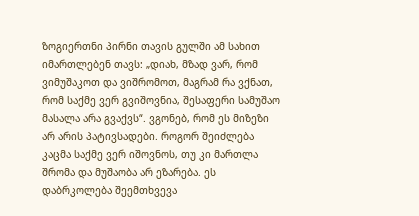ზოგიერთნი პირნი თავის გულში ამ სახით იმართლებენ თავს: „დიახ, მზად ვარ, რომ ვიმუშაკოთ და ვიშრომოთ, მაგრამ რა ვქნათ, რომ საქმე ვერ გვიშოვნია, შესაფერი სამუშაო მასალა არა გვაქვს“. ვგონებ, რომ ეს მიზეზი არ არის პატივსადები. როგორ შეიძლება კაცმა საქმე ვერ იშოვნოს, თუ კი მართლა შრომა და მუშაობა არ ეზარება. ეს დაბრკოლება შეემთხვევა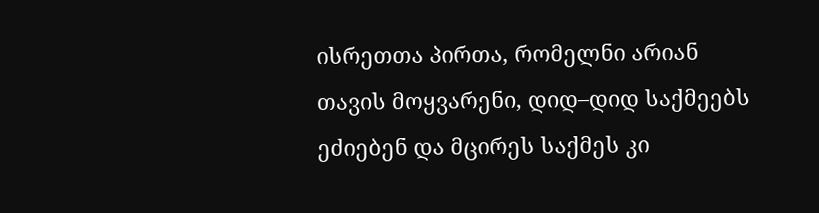ისრეთთა პირთა, რომელნი არიან თავის მოყვარენი, დიდ–დიდ საქმეებს ეძიებენ და მცირეს საქმეს კი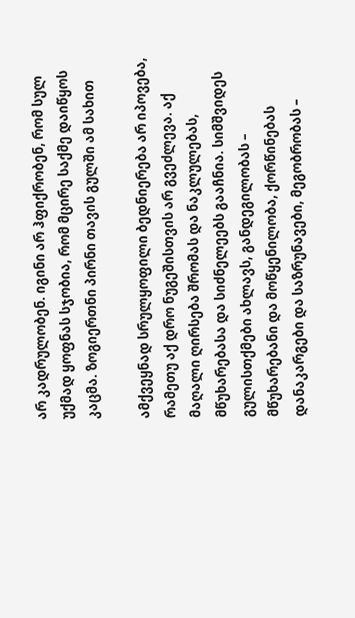არ კადრულობენ. იგინი არ ჰფიქრობენ, რომ სულ უქმად ყოფნას სჯობია, რომ მცირე საქმე დაიწყოს კაცმა. ზოგიერთნი პირნი თავის გულში ამ სახით

ამქვეყნად სრულყოფილი ბედნიერება არ იპოვება, რამეთუ აქ დრო ნუგეშისთვის არ გვეძლევა. აქ მაღალი ღირსება შრომას და ნაკლულებას, მწუხარებასა და სიძნელეებს გააჩნია. სიმშვიდეს გულისთქმები ახლავს, განდეგილობას – მწუხარებანი და მოწყენილობა, ქორწინებას დანაკარგები და საზრუნავები, მეგობრობას –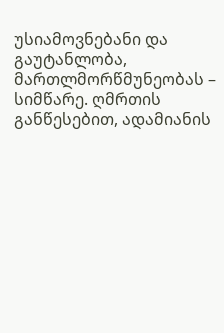უსიამოვნებანი და გაუტანლობა, მართლმორწმუნეობას – სიმწარე. ღმრთის განწესებით, ადამიანის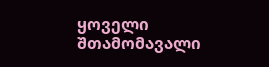ყოველი შთამომავალი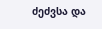ძეძვსა და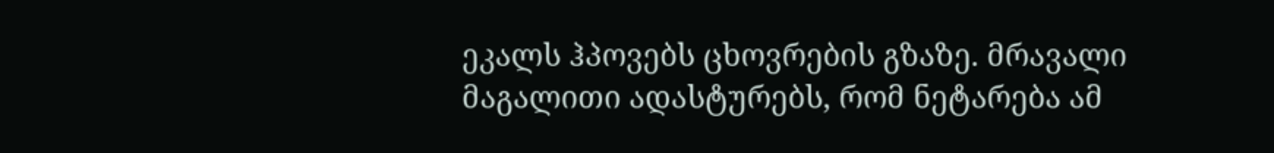ეკალს ჰპოვებს ცხოვრების გზაზე. მრავალი მაგალითი ადასტურებს, რომ ნეტარება ამ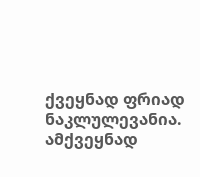ქვეყნად ფრიად ნაკლულევანია. ამქვეყნად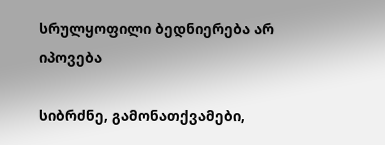სრულყოფილი ბედნიერება არ იპოვება

სიბრძნე, გამონათქვამები,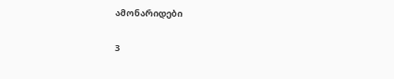ამონარიდები

3